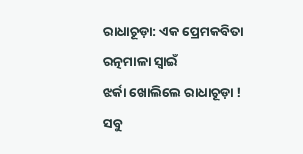ରାଧାଚୂଡ଼ା: ଏକ ପ୍ରେମକବିତା
ରତ୍ନମାଳା ସ୍ୱାଇଁ
ଝର୍କା ଖୋଲିଲେ ରାଧାଚୂଡ଼ା !
ସବୁ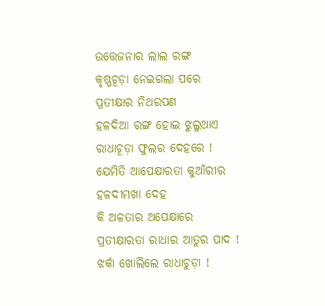ଉତ୍ତେଜନାର ଲାଲ ରଙ୍ଗ
କୃଷ୍ଣଚୂଡ଼ା ନେଇଗଲା ପରେ
ପ୍ରତୀକ୍ଷାର ନିଥରପଣ
ହଳଦିଆ ରଙ୍ଗ ହୋଇ ଝୁଲୁଥାଏ
ରାଧାଚୂଡ଼ା ଫୁଲର ଦେହରେ !
ଯେମିତି ଆପେକ୍ଷାରତା କୁଆଁରୀର
ହଳଦୀମଖା ଦେହ
କି ଅଳତାର ଅପେକ୍ଷାରେ
ପ୍ରତୀକ୍ଷାରତା ରାଧାର ଆତୁର ପାଦ !
ଝର୍କା ଖୋଲିଲେ ରାଧାଚୁଡ଼ା !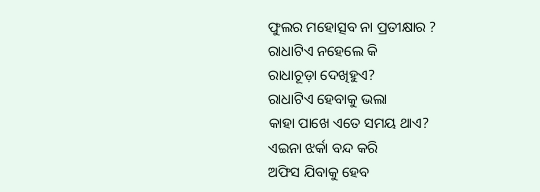ଫୁଲର ମହୋତ୍ସବ ନା ପ୍ରତୀକ୍ଷାର ?
ରାଧାଟିଏ ନହେଲେ କି
ରାଧାଚୂଡ଼ା ଦେଖିହୁଏ?
ରାଧାଟିଏ ହେବାକୁ ଭଲା
କାହା ପାଖେ ଏତେ ସମୟ ଥାଏ?
ଏଇନା ଝର୍କା ବନ୍ଦ କରି
ଅଫିସ ଯିବାକୁ ହେବ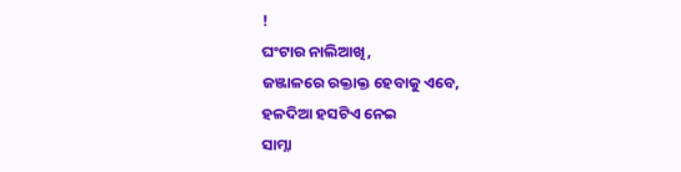!
ଘଂଟାର ନାଲିଆଖି,
ଜଞ୍ଜାଳରେ ରକ୍ତାକ୍ତ ହେବାକୁ ଏବେ,
ହଳଦିଆ ହସଟିଏ ନେଇ
ସାମ୍ନା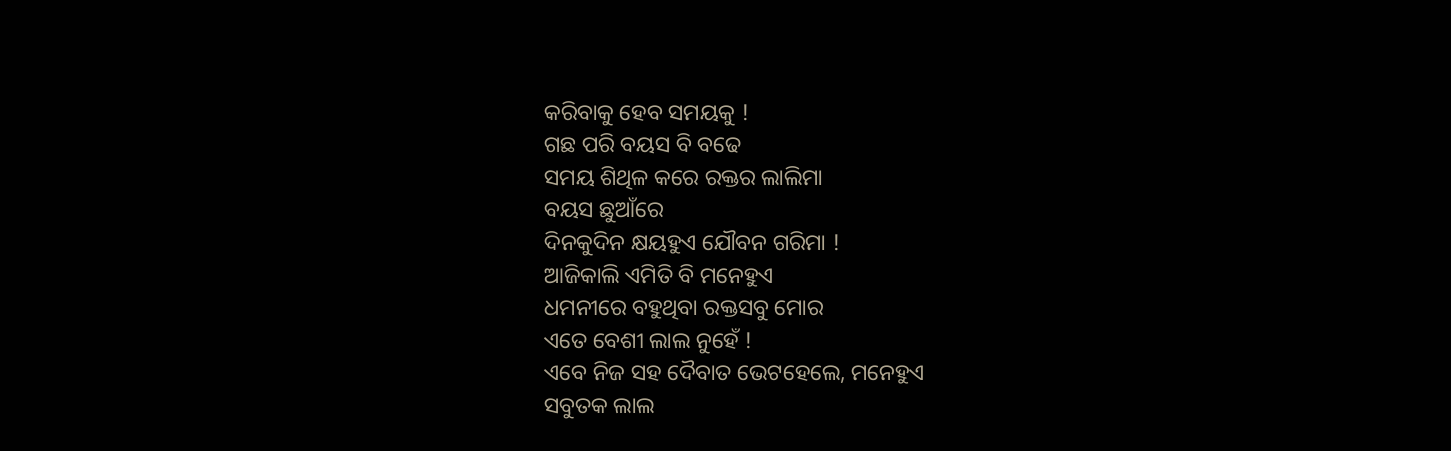କରିବାକୁ ହେବ ସମୟକୁ !
ଗଛ ପରି ବୟସ ବି ବଢେ
ସମୟ ଶିଥିଳ କରେ ରକ୍ତର ଲାଲିମା
ବୟସ ଛୁଆଁରେ
ଦିନକୁଦିନ କ୍ଷୟହୁଏ ଯୌବନ ଗରିମା !
ଆଜିକାଲି ଏମିତି ବି ମନେହୁଏ
ଧମନୀରେ ବହୁଥିବା ରକ୍ତସବୁ ମୋର
ଏତେ ବେଶୀ ଲାଲ ନୁହେଁ !
ଏବେ ନିଜ ସହ ଦୈବାତ ଭେଟହେଲେ, ମନେହୁଏ
ସବୁତକ ଲାଲ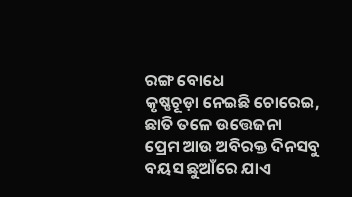ରଙ୍ଗ ବୋଧେ
କୃଷ୍ଣଚୂଡ଼ା ନେଇଛି ଚୋରେଇ,
ଛାତି ତଳେ ଉତ୍ତେଜନା
ପ୍ରେମ ଆଉ ଅବିରକ୍ତ ଦିନସବୁ
ବୟସ ଛୁଆଁରେ ଯାଏ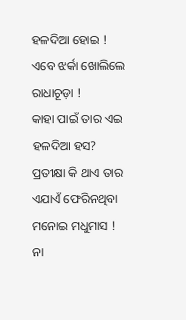ହଳଦିଆ ହୋଇ !
ଏବେ ଝର୍କା ଖୋଲିଲେ ରାଧାଚୂଡ଼ା !
କାହା ପାଇଁ ତାର ଏଇ
ହଳଦିଆ ହସ?
ପ୍ରତୀକ୍ଷା କି ଥାଏ ତାର
ଏଯାଏଁ ଫେରିନଥିବା ମନୋଇ ମଧୁମାସ !
ନା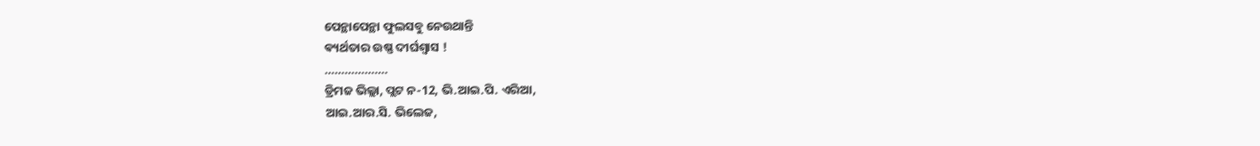ପେନ୍ଥାପେନ୍ଥା ଫୁଲସବୁ ନେଉଥାନ୍ତି
ଵ୍ୟର୍ଥତାର ଉଷ୍ଣ ଦୀର୍ଘଶ୍ୱାସ !
……………….
ଡ୍ରିମଜ ଭିଲ୍ଲା, ପ୍ଲଟ ନ-12, ଭି.ଆଇ.ପି. ଏରିଆ,
ଆଇ.ଆର.ସି. ଭିଲେଜ,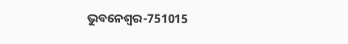ଭୁବନେଶ୍ୱର-751015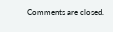Comments are closed.